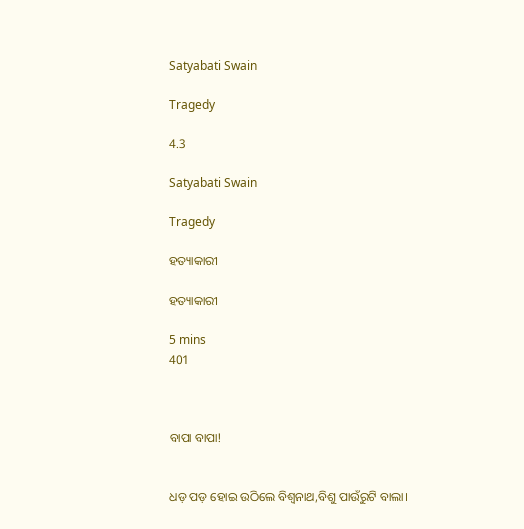Satyabati Swain

Tragedy

4.3

Satyabati Swain

Tragedy

ହତ୍ୟାକାରୀ

ହତ୍ୟାକାରୀ

5 mins
401



ବାପା ବାପା!


ଧଡ଼ ପଡ଼ ହୋଇ ଉଠିଲେ ବିଶ୍ୱନାଥ,ବିଶୁ ପାଉଁରୁଟି ବାଲା।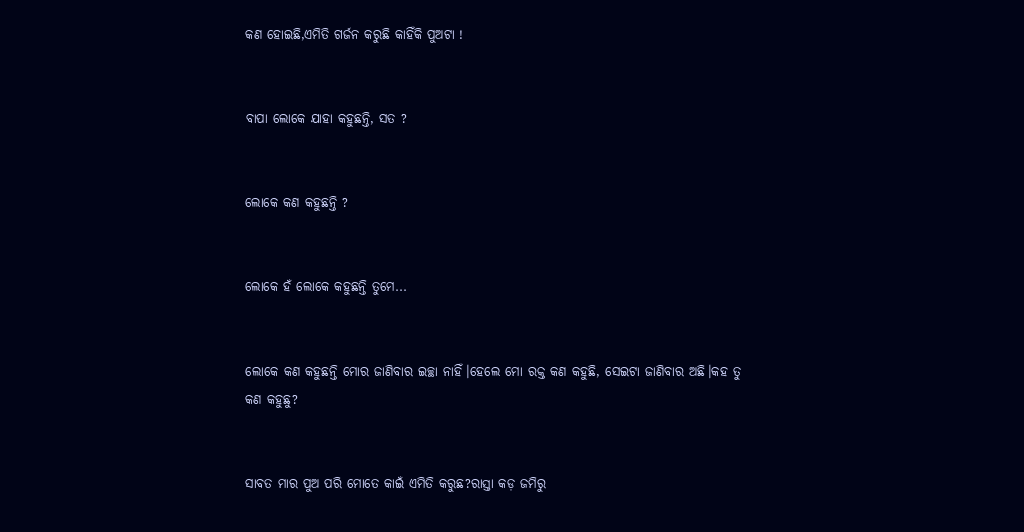କଣ ହୋଇଛି,ଏମିତି ଗର୍ଜନ କରୁଛି କାହିଁକି ପୁଅଟା !


ବାପା ଲୋକେ ଯାହା କହୁଛନ୍ତି, ସତ ?


ଲୋକେ କଣ କହୁଛନ୍ତି ?


ଲୋକେ ହଁ ଲୋକେ କହୁଛନ୍ତି ତୁମେ...


ଲୋକେ କଣ କହୁଛନ୍ତି ମୋର ଜାଣିବାର ଇଚ୍ଛା ନାହିଁ।ହେଲେ ମୋ ରକ୍ତ କଣ କହୁଛି, ସେଇଟା ଜାଣିବାର ଅଛି।କହ ତୁ କଣ କହୁଛୁ?


ସାବତ ମାର ପୁଅ ପରି ମୋତେ କାଇଁ ଏମିତି କରୁଛ?ରାସ୍ତା କଡ଼ ଜମିରୁ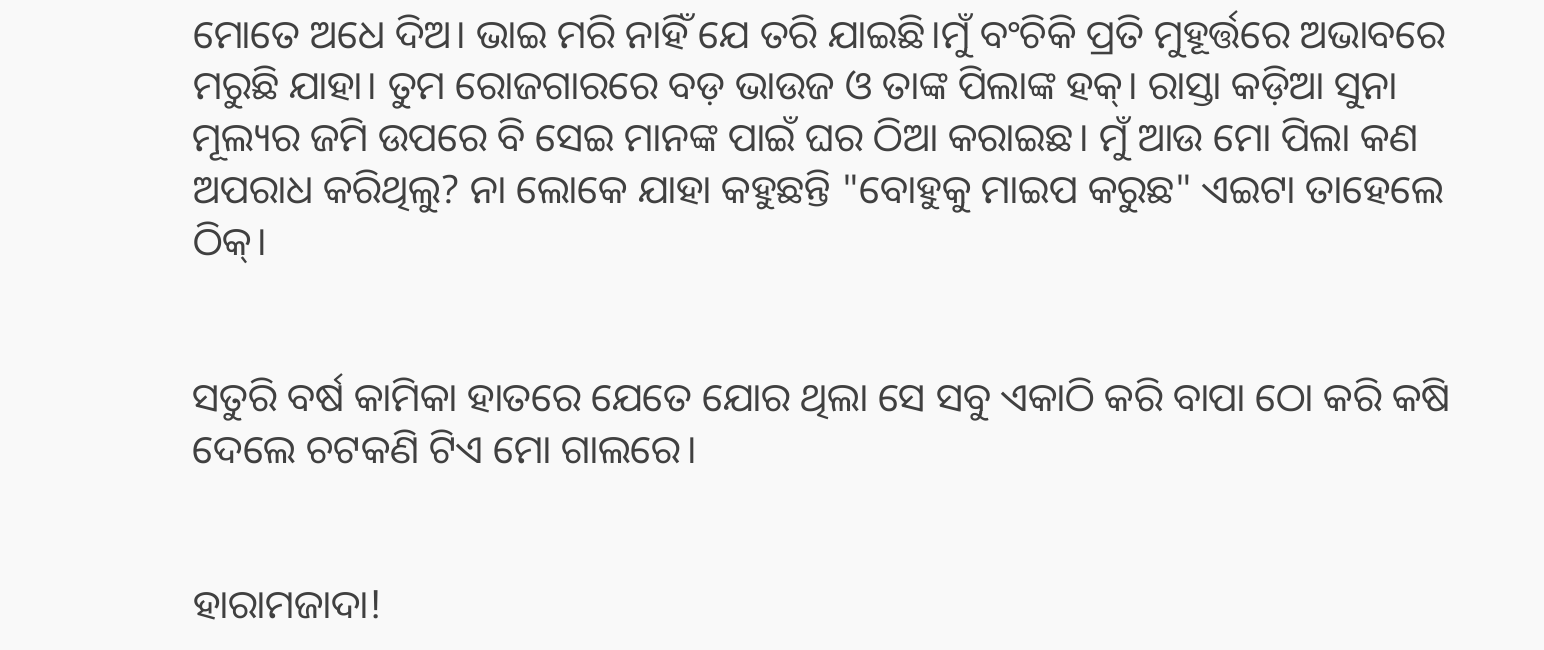ମୋତେ ଅଧେ ଦିଅ। ଭାଇ ମରି ନାହିଁ ଯେ ତରି ଯାଇଛି।ମୁଁ ବଂଚିକି ପ୍ରତି ମୁହୂର୍ତ୍ତରେ ଅଭାବରେ ମରୁଛି ଯାହା। ତୁମ ରୋଜଗାରରେ ବଡ଼ ଭାଉଜ ଓ ତାଙ୍କ ପିଲାଙ୍କ ହକ୍। ରାସ୍ତା କଡ଼ିଆ ସୁନା ମୂଲ୍ୟର ଜମି ଉପରେ ବି ସେଇ ମାନଙ୍କ ପାଇଁ ଘର ଠିଆ କରାଇଛ। ମୁଁ ଆଉ ମୋ ପିଲା କଣ ଅପରାଧ କରିଥିଲୁ? ନା ଲୋକେ ଯାହା କହୁଛନ୍ତି "ବୋହୁକୁ ମାଇପ କରୁଛ" ଏଇଟା ତାହେଲେ ଠିକ୍।


ସତୁରି ବର୍ଷ କାମିକା ହାତରେ ଯେତେ ଯୋର ଥିଲା ସେ ସବୁ ଏକାଠି କରି ବାପା ଠୋ କରି କଷି ଦେଲେ ଚଟକଣି ଟିଏ ମୋ ଗାଲରେ।


ହାରାମଜାଦା!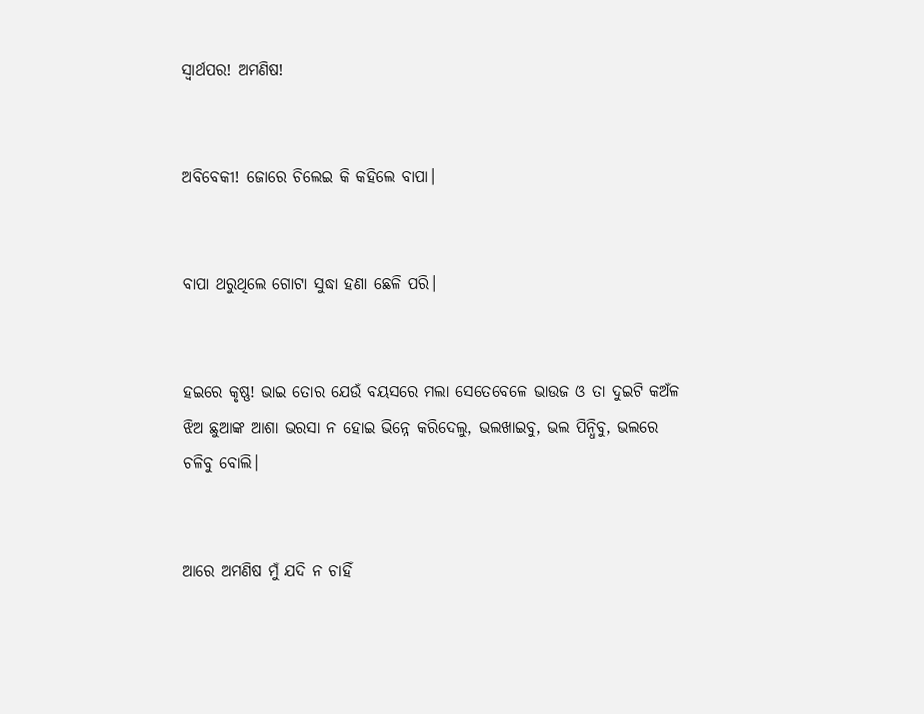ସ୍ୱାର୍ଥପର! ଅମଣିଷ!


ଅବିବେକୀ! ଜୋରେ ଚିଲେଇ କି କହିଲେ ବାପା।


ବାପା ଥରୁଥିଲେ ଗୋଟା ସୁଦ୍ଧା ହଣା ଛେଳି ପରି।


ହଇରେ କୃଷ୍ଣ! ଭାଇ ତୋର ଯେଉଁ ବୟସରେ ମଲା ସେତେବେଳେ ଭାଉଜ ଓ ତା ଦୁଇଟି କଅଁଳ ଝିଅ ଛୁଆଙ୍କ ଆଶା ଭରସା ନ ହୋଇ ଭିନ୍ନେ କରିଦେଲୁ, ଭଲଖାଇବୁ, ଭଲ ପିନ୍ଧିବୁ, ଭଲରେ ଚଳିବୁ ବୋଲି।


ଆରେ ଅମଣିଷ ମୁଁ ଯଦି ନ ଚାହିଁ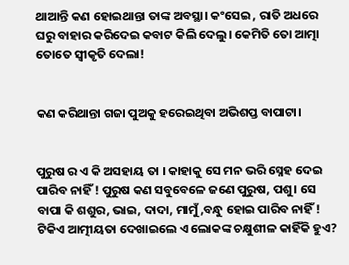ଥାଆନ୍ତି କଣ ହୋଇଥାନ୍ତା ତାଙ୍କ ଅବସ୍ଥା। କଂସେଇ , ରାତି ଅଧରେ ଘରୁ ବାହାର କରିଦେଇ କବାଟ କିଲି ଦେଲୁ। କେମିତି ତୋ ଆତ୍ମା ତୋତେ ସ୍ୱୀକୃତି ଦେଲା!


କଣ କରିଥାନ୍ତା ଗଜା ପୁଅକୁ ହରେଇଥିବା ଅଭିଶପ୍ତ ବାପାଟା।


ପୁରୁଷ ର ଏ କି ଅସହାୟ ତା । କାହାକୁ ସେ ମନ ଭରି ସ୍ନେହ ଦେଇ ପାରିବ ନାହିଁ ! ପୁରୁଷ କଣ ସବୁବେଳେ ଜଣେ ପୁରୁଷ, ପଶୁ। ସେ ବାପା କି ଶଶୁର, ଭାଇ, ଦାଦା, ମାମୁଁ ,ବନ୍ଧୁ ହୋଇ ପାରିବ ନାହିଁ ! ଟିକିଏ ଆତ୍ମୀୟତା ଦେଖାଇଲେ ଏ ଲୋକଙ୍କ ଚକ୍ଷୁଶୀଳ କାହିଁକି ହୁଏ?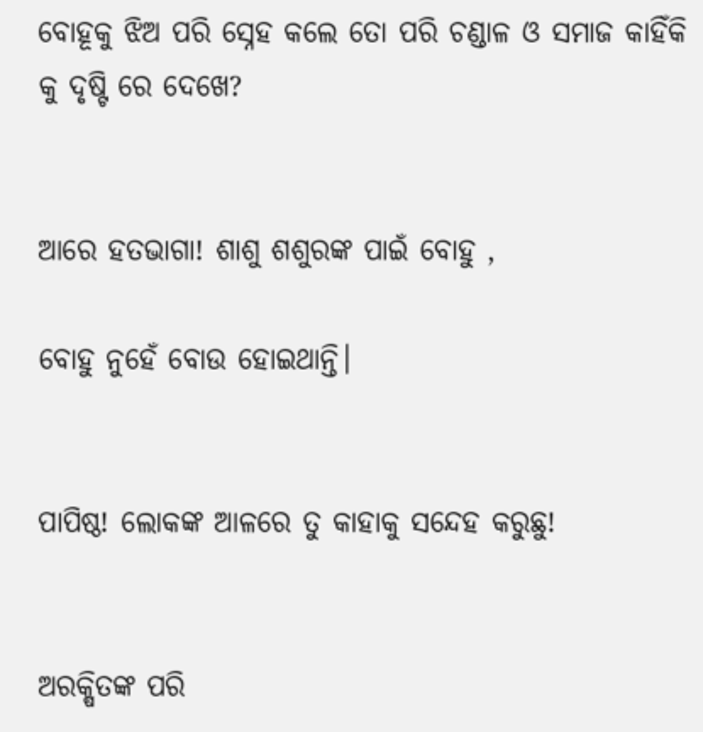ବୋହୂକୁ ଝିଅ ପରି ସ୍ନେହ କଲେ ତୋ ପରି ଚଣ୍ଡାଳ ଓ ସମାଜ କାହିଁକି କୁ ଦୃଷ୍ଟି ରେ ଦେଖେ?


ଆରେ ହତଭାଗା! ଶାଶୁ ଶଶୁରଙ୍କ ପାଇଁ ବୋହୁ ,

ବୋହୁ ନୁହେଁ ବୋଉ ହୋଇଥାନ୍ତି।


ପାପିଷ୍ଠ! ଲୋକଙ୍କ ଆଳରେ ତୁ କାହାକୁ ସନ୍ଦେହ କରୁଛୁ!


ଅରକ୍ଷିତଙ୍କ ପରି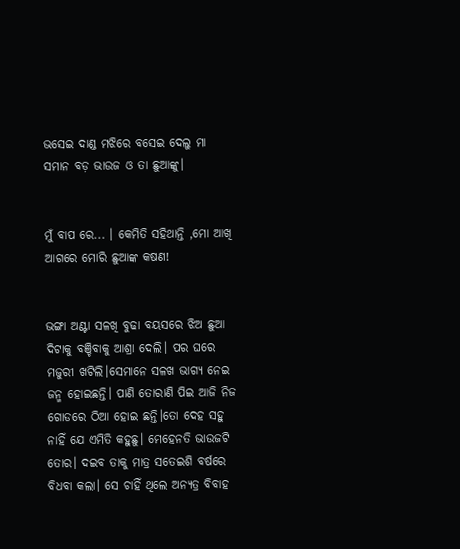ଭସେଇ ଦାଣ୍ଡ ମଝିରେ ବସେଇ ଦେଲୁ ମା ସମାନ ବଡ଼ ଭାଉଜ ଓ ତା ଛୁଆଙ୍କୁ।


ମୁଁ ବାପ ରେ... । କେମିତି ସହିଥାନ୍ତି ,ମୋ ଆଖି ଆଗରେ ମୋରି ଛୁଆଙ୍କ କଷଣ!


ଭଙ୍ଗା ଅଣ୍ଟା ସଳଖି ବୁଢା ବୟସରେ ଝିଅ ଛୁଆ ଦିଟାକୁ ବଞ୍ଚିବାକୁ ଆଶ୍ରା ଦେଲି। ପର ଘରେ ମଜୁରୀ ଖଟିଲି।ସେମାନେ ସଳଖ ଭାଗ୍ୟ ନେଇ ଜନ୍ମ ହୋଇଛନ୍ତି। ପାଣି ତୋରାଣି ପିଇ ଆଜି ନିଜ ଗୋଡରେ ଠିଆ ହୋଇ ଛନ୍ତି।ତୋ ଦେହ ସହୁ ନାହିଁ ଯେ ଏମିତି କହୁଛୁ। ମେହେନତି ଭାଉଜଟି ତୋର। ଦଇବ ତାକୁ ମାତ୍ର ସତେଇଶି ବର୍ଷରେ ବିଧବା କଲା। ସେ ଚାହିଁ ଥିଲେ ଅନ୍ୟତ୍ର ବିବାହ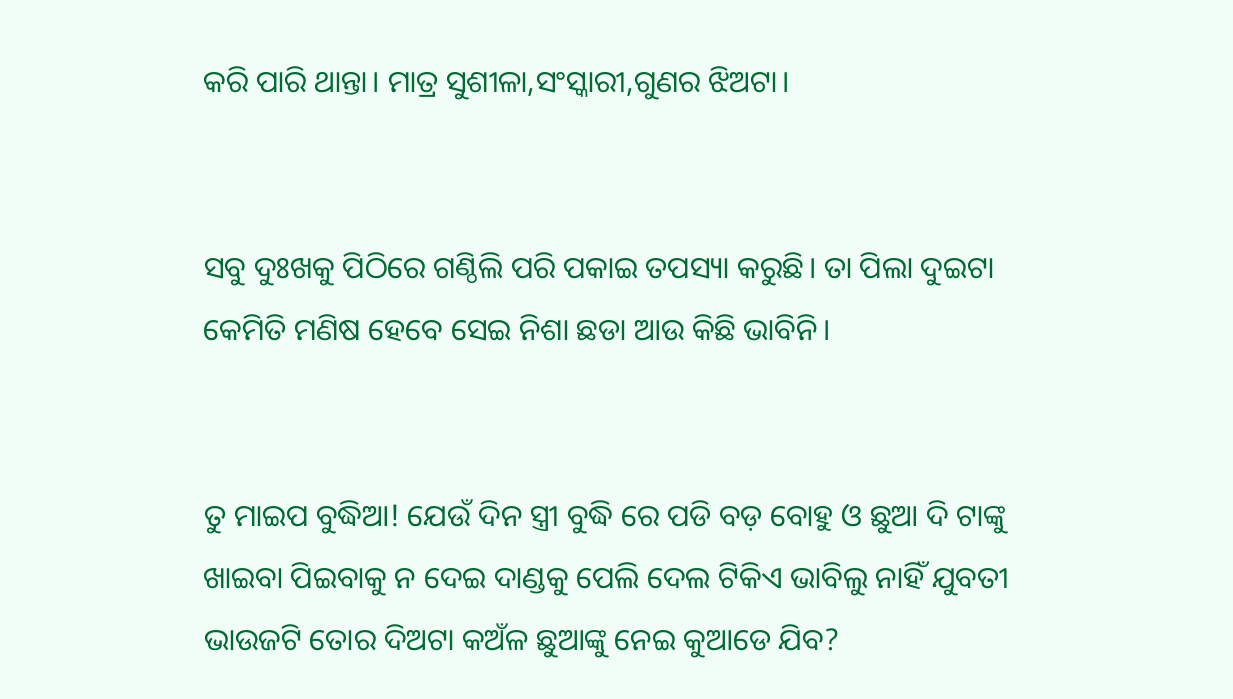କରି ପାରି ଥାନ୍ତା। ମାତ୍ର ସୁଶୀଳା,ସଂସ୍କାରୀ,ଗୁଣର ଝିଅଟା।


ସବୁ ଦୁଃଖକୁ ପିଠିରେ ଗଣ୍ଠିଲି ପରି ପକାଇ ତପସ୍ୟା କରୁଛି। ତା ପିଲା ଦୁଇଟା କେମିତି ମଣିଷ ହେବେ ସେଇ ନିଶା ଛଡା ଆଉ କିଛି ଭାବିନି।


ତୁ ମାଇପ ବୁଦ୍ଧିଆ! ଯେଉଁ ଦିନ ସ୍ତ୍ରୀ ବୁଦ୍ଧି ରେ ପଡି ବଡ଼ ବୋହୁ ଓ ଛୁଆ ଦି ଟାଙ୍କୁ ଖାଇବା ପିଇବାକୁ ନ ଦେଇ ଦାଣ୍ଡକୁ ପେଲି ଦେଲ ଟିକିଏ ଭାବିଲୁ ନାହିଁ ଯୁବତୀ ଭାଉଜଟି ତୋର ଦିଅଟା କଅଁଳ ଛୁଆଙ୍କୁ ନେଇ କୁଆଡେ ଯିବ?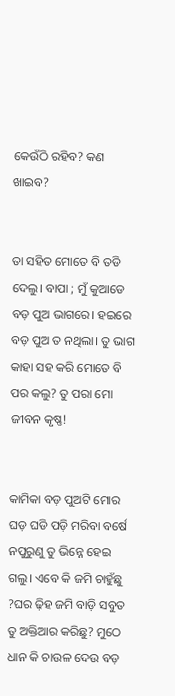କେଉଁଠି ରହିବ? କଣ ଖାଇବ?


ତା ସହିତ ମୋତେ ବି ତଡି ଦେଲୁ। ବାପା ; ମୁଁ କୁଆଡେ ବଡ଼ ପୁଅ ଭାଗରେ। ହଇରେ ବଡ଼ ପୁଅ ତ ନଥିଲା। ତୁ ଭାଗ କାହା ସହ କରି ମୋତେ ବି ପର କଲୁ? ତୁ ପରା ମୋ ଜୀବନ କୃଷ୍ଣ!


କାମିକା ବଡ଼ ପୁଅଟି ମୋର ଘଡ଼ ଘଡି ପଡ଼ି ମରିବା ବର୍ଷେ ନପୁରୁଣୁ ତୁ ଭିନ୍ନେ ହେଇ ଗଲୁ। ଏବେ କି ଜମି ଚାହୁଁଛୁ ?ଘର ଢ଼ିହ ଜମି ବାଡ଼ି ସବୁତ ତୁ ଅକ୍ତିଆର କରିଛୁ? ମୁଠେ ଧାନ କି ଚାଉଳ ଦେଉ ବଡ଼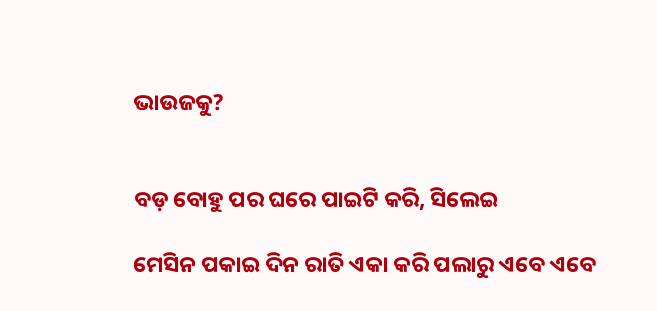ଭାଉଜକୁ?


ବଡ଼ ବୋହୁ ପର ଘରେ ପାଇଟି କରି, ସିଲେଇ

ମେସିନ ପକାଇ ଦିନ ରାତି ଏକା କରି ପଲାରୁ ଏବେ ଏବେ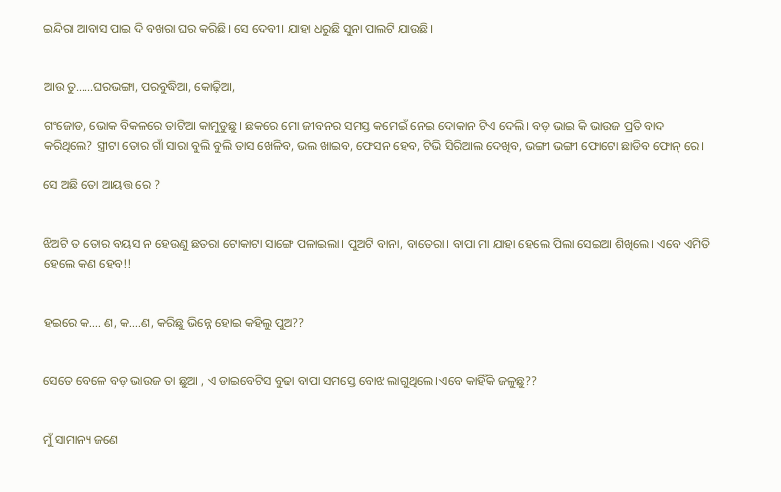ଇନ୍ଦିରା ଆବାସ ପାଇ ଦି ବଖରା ଘର କରିଛି। ସେ ଦେବୀ। ଯାହା ଧରୁଛି ସୁନା ପାଲଟି ଯାଉଛି।


ଆଉ ତୁ......ଘରଭଙ୍ଗା, ପରବୁଦ୍ଧିଆ, କୋଢ଼ିଆ,

ଗଂଜୋଡ, ଭୋକ ବିକଳରେ ତାଟିଆ କାମୁଡୁଛୁ। ଛକରେ ମୋ ଜୀବନର ସମସ୍ତ କମେଇଁ ନେଇ ଦୋକାନ ଟିଏ ଦେଲି। ବଡ଼ ଭାଇ କି ଭାଉଜ ପ୍ରତି ବାଦ କରିଥିଲେ? ସ୍ତ୍ରୀଟା ତୋର ଗାଁ ସାରା ବୁଲି ବୁଲି ତାସ ଖେଳିବ, ଭଲ ଖାଇବ, ଫେସନ ହେବ, ଟିଭି ସିରିଆଲ ଦେଖିବ, ଭଙ୍ଗୀ ଭଙ୍ଗୀ ଫୋଟୋ ଛାଡିବ ଫୋନ୍ ରେ।

ସେ ଅଛି ତୋ ଆୟତ୍ତ ରେ ?


ଝିଅଟି ତ ତୋର ବୟସ ନ ହେଉଣୁ ଛତରା ଟୋକାଟା ସାଙ୍ଗେ ପଳାଇଲା। ପୁଅଟି ବାନା, ବାତେରା। ବାପା ମା ଯାହା ହେଲେ ପିଲା ସେଇଆ ଶିଖିଲେ। ଏବେ ଏମିତି ହେଲେ କଣ ହେବ!!


ହଇରେ କ.... ଣ, କ....ଣ, କରିଛୁ ଭିନ୍ନେ ହୋଇ କହିଲୁ ପୁଅ??


ସେତେ ବେଳେ ବଡ଼ ଭାଉଜ ତା ଛୁଆ , ଏ ଡାଇବେଟିସ ବୁଢା ବାପା ସମସ୍ତେ ବୋଝ ଲାଗୁଥିଲେ।ଏବେ କାହିଁକି ଜଳୁଛୁ??


ମୁଁ ସାମାନ୍ୟ ଜଣେ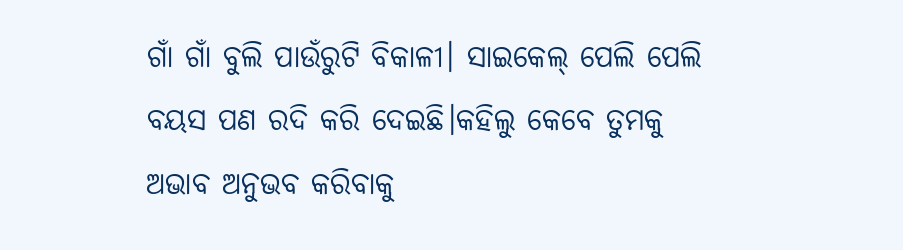ଗାଁ ଗାଁ ବୁଲି ପାଉଁରୁଟି ବିକାଳୀ। ସାଇକେଲ୍ ପେଲି ପେଲି ବୟସ ପଣ ରଦି କରି ଦେଇଛି।କହିଲୁ କେବେ ତୁମକୁ ଅଭାବ ଅନୁଭବ କରିବାକୁ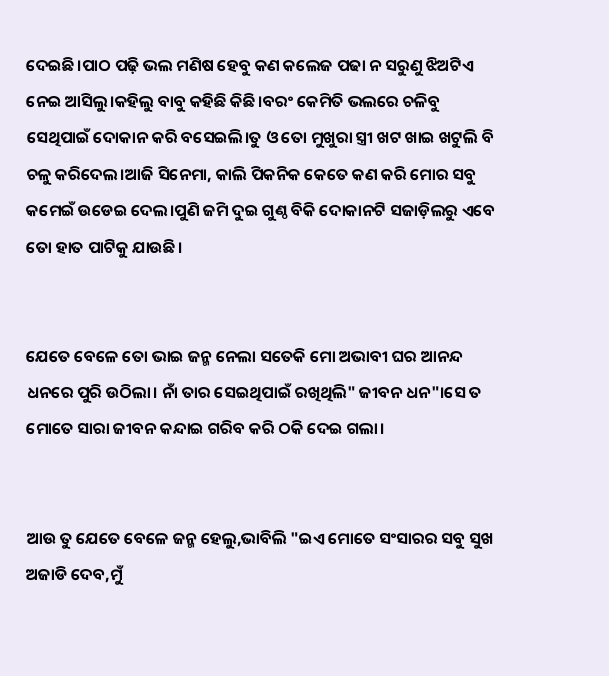ଦେଇଛି।ପାଠ ପଢ଼ି ଭଲ ମଣିଷ ହେବୁ କଣ କଲେଜ ପଢା ନ ସରୁଣୁ ଝିଅଟିଏ ନେଇ ଆସିଲୁ।କହିଲୁ ବାବୁ କହିଛି କିଛି।ବରଂ କେମିତି ଭଲରେ ଚଳିବୁ ସେଥିପାଇଁ ଦୋକାନ କରି ବସେଇଲି।ତୁ ଓ ତୋ ମୁଖୁରା ସ୍ତ୍ରୀ ଖଟ ଖାଇ ଖଟୁଲି ବି ଚଳୁ କରିଦେଲ।ଆଜି ସିନେମା, କାଲି ପିକନିକ କେତେ କଣ କରି ମୋର ସବୁ କମେଇଁ ଉଡେଇ ଦେଲ।ପୁଣି ଜମି ଦୁଇ ଗୁଣ୍ଠ ବିକି ଦୋକାନଟି ସଜାଡ଼ିଲରୁ ଏବେ ତୋ ହାତ ପାଟିକୁ ଯାଉଛି।


ଯେତେ ବେଳେ ତୋ ଭାଇ ଜନ୍ମ ନେଲା ସତେକି ମୋ ଅଭାବୀ ଘର ଆନନ୍ଦ ଧନରେ ପୁରି ଉଠିଲା। ନାଁ ତାର ସେଇଥିପାଇଁ ରଖିଥିଲି" ଜୀବନ ଧନ"।ସେ ତ ମୋତେ ସାରା ଜୀବନ କନ୍ଦାଇ ଗରିବ କରି ଠକି ଦେଇ ଗଲା।


ଆଉ ତୁ ଯେତେ ବେଳେ ଜନ୍ମ ହେଲୁ,ଭାବିଲି "ଇଏ ମୋତେ ସଂସାରର ସବୁ ସୁଖ ଅଜାଡି ଦେବ,ମୁଁ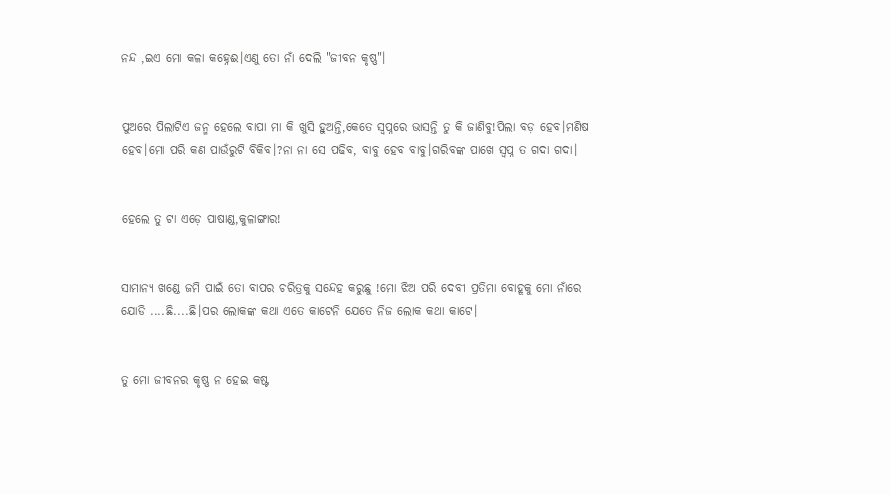ନନ୍ଦ ,ଇଏ ମୋ କଳା କହ୍ନେଈ।ଏଣୁ ତୋ ନାଁ ଦେଲି "ଜୀବନ କୃଷ୍ଣ"।


ପୁଅରେ ପିଲାଟିଏ ଜନ୍ମ ହେଲେ ବାପା ମା କି ଖୁସି ହୁଅନ୍ତି,କେତେ ସ୍ୱପ୍ନରେ ଭାସନ୍ତି ତୁ କି ଜାଣିବୁ!ପିଲା ବଡ଼ ହେବ।ମଣିଷ ହେବ।ମୋ ପରି କଣ ପାଉଁରୁଟି ବିକିବ।?ନା ନା ସେ ପଢିବ, ବାବୁ ହେବ ବାବୁ।ଗରିବଙ୍କ ପାଖେ ସ୍ୱପ୍ନ ତ ଗଦା ଗଦା।


ହେଲେ ତୁ ଟା ଏଡ଼େ ପାଷାଣ୍ଡ,କୁଳାଙ୍ଗାର!


ସାମାନ୍ୟ ଖଣ୍ଡେ ଜମି ପାଇଁ ତୋ ବାପର ଚରିତ୍ରକୁ ସନ୍ଦେହ କରୁଛୁ !ମୋ ଝିଅ ପରି ଦେବୀ ପ୍ରତିମା ବୋହୂକୁ ମୋ ନାଁରେ ଯୋଡି ....ଛି....ଛି।ପର ଲୋକଙ୍କ କଥା ଏତେ କାଟେନି ଯେତେ ନିଜ ଲୋକ କଥା କାଟେ।


ତୁ ମୋ ଜୀବନର କୃଷ୍ଣ ନ ହେଇ କଷ୍ଟ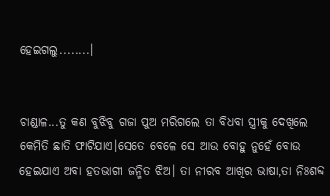ହେଇଗଲୁ........।


ଚାଣ୍ଡାଳ...ତୁ କଣ ବୁଝିବୁ ଗଜା ପୁଅ ମରିଗଲେ ତା ବିଧବା ସ୍ତ୍ରୀକୁ ଦେଖିଲେ କେମିତି ଛାତି ଫାଟିଯାଏ।ସେତେ ବେଳେ ସେ ଆଉ ବୋହୁ ନୁହେଁ ବୋଉ ହେଇଯାଏ ଅବା ହତଭାଗୀ ଜନ୍ମିତ ଝିଅ। ତା ନୀରବ ଆଖିର ଭାଷା,ତା ନିଃଶବ୍ଦ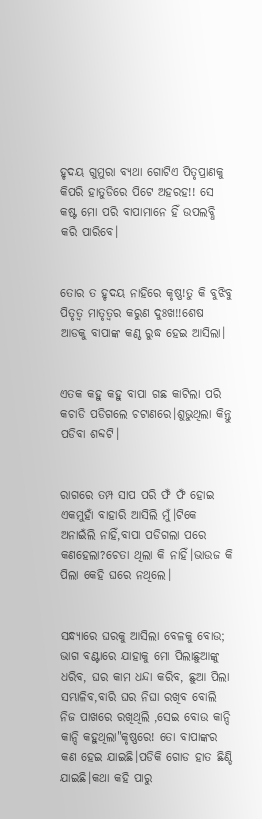ହୃଦୟ ଗୁମୁରା ବ୍ୟଥା ଗୋଟିଏ ପିତୃପ୍ରାଣକୁ କିପରି ହାତୁଡିରେ ପିଟେ ଅହରହ!! ସେ କଷ୍ଟ ମୋ ପରି ବାପାମାନେ ହିଁ ଉପଲବ୍ଧି କରି ପାରିବେ।


ତୋର ତ ହୃଦୟ ନାହିରେ କୃଷ୍ଣ!ତୁ କି ବୁଝିବୁ ପିତୃତ୍ୱ ମାତୃତ୍ୱର କରୁଣ ଦୁଃଖ!!ଶେଷ ଆଡକୁ ବାପାଙ୍କ କଣ୍ଠ ରୁଦ୍ଧ ହେଇ ଆସିଲା।


ଏତକ କହୁ କହୁ ବାପା ଗଛ କାଟିଲା ପରି କଚାଡି ପଡିଗଲେ ଚଟାଣରେ।ଶୁଭୁଥିଲା କିନ୍ତୁ ପଡିବା ଶବ୍ଦଟି।


ରାଗରେ ତମ୍ପ ସାପ ପରି ଫଁ ଫଁ ହୋଇ ଏକମୁହାଁ ବାହାରି ଆସିଲି ମୁଁ।ଟିକେ ଅନାଇଁଲି ନାହିଁ,ବାପା ପଡିଗଲା ପରେ କଣହେଲା?ଚେତା ଥିଲା କି ନାହିଁ।ଭାଉଜ କି ପିଲା କେହି ଘରେ ନଥିଲେ।


ସନ୍ଧ୍ୟାରେ ଘରକୁ ଆସିଲା ବେଳକୁ ବୋଉ; ଭାଗ ବଣ୍ଟାରେ ଯାହାକୁ ମୋ ପିଲାଛୁଆଙ୍କୁ ଧରିବ, ଘର କାମ ଧନ୍ଦା କରିବ, ଛୁଆ ପିଲା ସମ୍ଭାଳିବ,ବାରି ଘର ନିଘା ରଖିବ ବୋଲି ନିଜ ପାଖରେ ରଖିଥିଲି ,ସେଇ ବୋଉ କାନ୍ଦି କାନ୍ଦି କହୁଥିଲା"କୃଷ୍ଣରେ! ତୋ ବାପାଙ୍କର କଣ ହେଇ ଯାଇଛି।ପଡିକି ଗୋଡ ହାତ ଛିଣ୍ଡି ଯାଇଛି।କଥା କହି ପାରୁ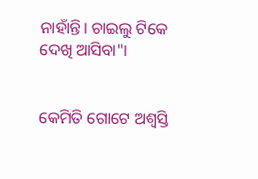ନାହାଁନ୍ତି। ଚାଇଲୁ ଟିକେ ଦେଖି ଆସିବା"।


କେମିତି ଗୋଟେ ଅଶ୍ୱସ୍ତି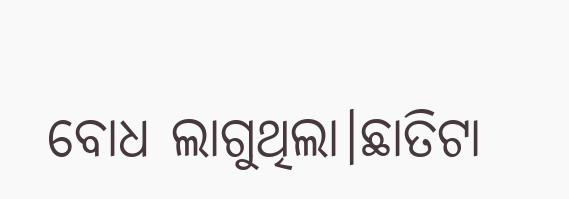ବୋଧ ଲାଗୁଥିଲା।ଛାତିଟା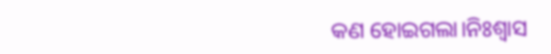କଣ ହୋଇଗଲା।ନିଃଶ୍ବାସ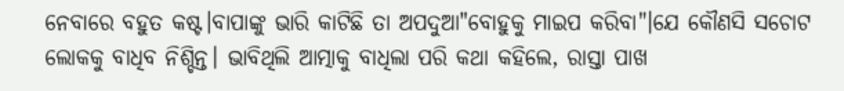ନେବାରେ ବହୁତ କଷ୍ଟ।ବାପାଙ୍କୁ ଭାରି କାଟିଛି ତା ଅପଦୁଆ"ବୋହୁକୁ ମାଇପ କରିବା"।ଯେ କୌଣସି ସଚୋଟ ଲୋକକୁ ବାଧିବ ନିଶ୍ଚିନ୍ତ। ଭାବିଥିଲି ଆତ୍ମାକୁ ବାଧିଲା ପରି କଥା କହିଲେ, ରାସ୍ତା ପାଖ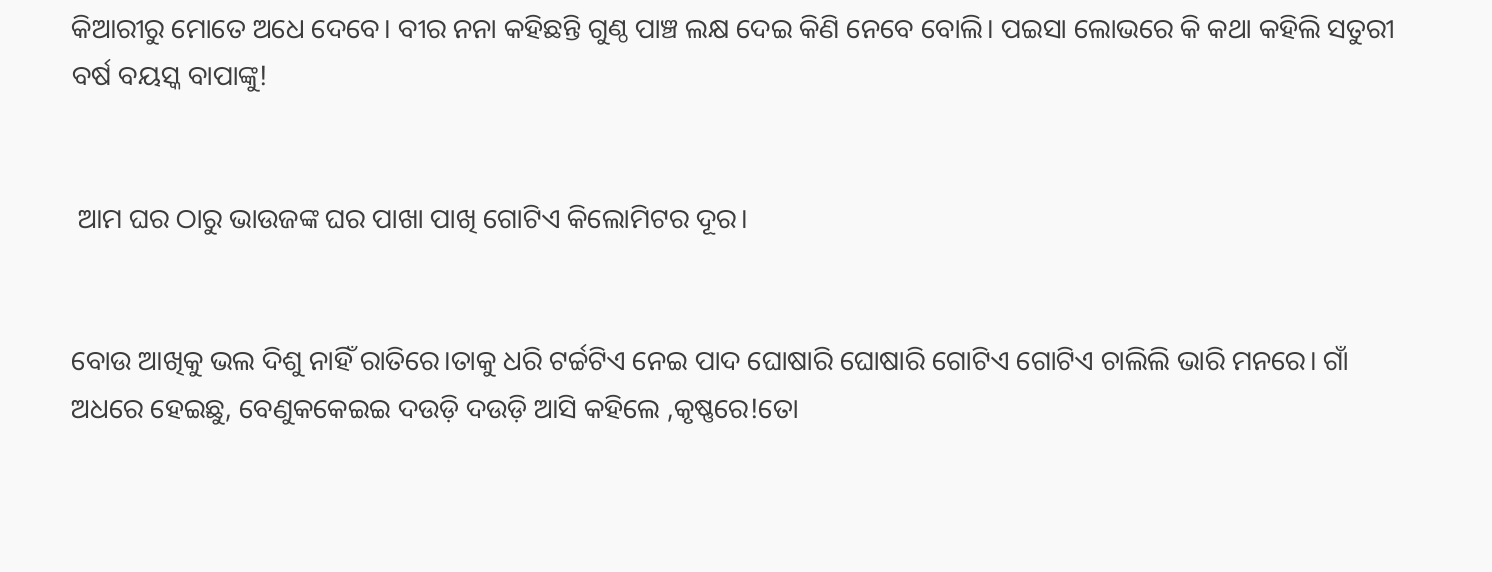କିଆରୀରୁ ମୋତେ ଅଧେ ଦେବେ। ବୀର ନନା କହିଛନ୍ତି ଗୁଣ୍ଠ ପାଞ୍ଚ ଲକ୍ଷ ଦେଇ କିଣି ନେବେ ବୋଲି। ପଇସା ଲୋଭରେ କି କଥା କହିଲି ସତୁରୀ ବର୍ଷ ବୟସ୍କ ବାପାଙ୍କୁ!


 ଆମ ଘର ଠାରୁ ଭାଉଜଙ୍କ ଘର ପାଖା ପାଖି ଗୋଟିଏ କିଲୋମିଟର ଦୂର।


ବୋଉ ଆଖିକୁ ଭଲ ଦିଶୁ ନାହିଁ ରାତିରେ।ତାକୁ ଧରି ଟର୍ଚ୍ଚଟିଏ ନେଇ ପାଦ ଘୋଷାରି ଘୋଷାରି ଗୋଟିଏ ଗୋଟିଏ ଚାଲିଲି ଭାରି ମନରେ। ଗାଁ ଅଧରେ ହେଇଛୁ, ବେଣୁକକେଇଇ ଦଉଡ଼ି ଦଉଡ଼ି ଆସି କହିଲେ ,କୃଷ୍ଣରେ!ତୋ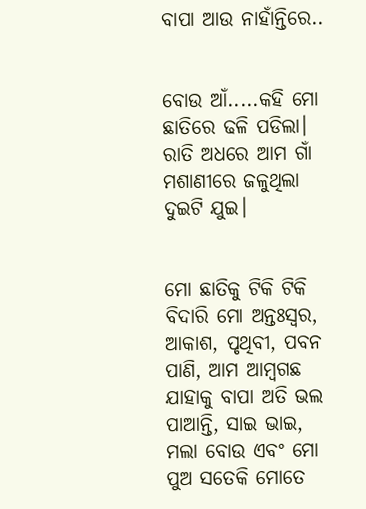ବାପା ଆଉ ନାହାଁନ୍ତିରେ..


ବୋଉ ଆଁ.....କହି ମୋ ଛାତିରେ ଢଳି ପଡିଲା। ରାତି ଅଧରେ ଆମ ଗାଁ ମଶାଣୀରେ ଜଳୁଥିଲା ଦୁଇଟି ଯୁଇ।


ମୋ ଛାତିକୁ ଟିକି ଟିକି ବିଦାରି ମୋ ଅନ୍ତଃସ୍ୱର, ଆକାଶ, ପୃଥିବୀ, ପବନ ପାଣି, ଆମ ଆମ୍ବଗଛ ଯାହାକୁ ବାପା ଅତି ଭଲ ପାଆନ୍ତି, ସାଇ ଭାଇ, ମଲା ବୋଉ ଏବଂ ମୋ ପୁଅ ସତେକି ମୋତେ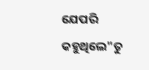ଯେପରି କହୁଥିଲେ"ତୁ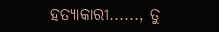ହତ୍ୟାକାରୀ......, ତୁ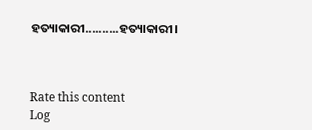ହତ୍ୟାକାରୀ..........ହତ୍ୟାକାରୀ।



Rate this content
Log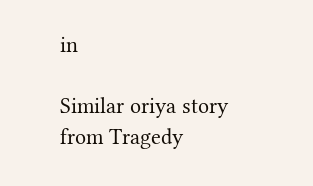in

Similar oriya story from Tragedy